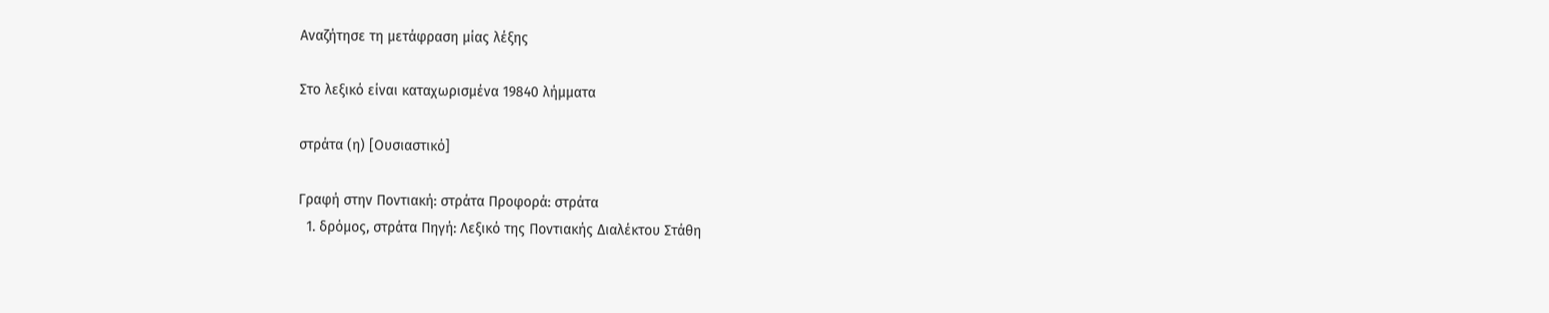Αναζήτησε τη μετάφραση μίας λέξης

Στο λεξικό είναι καταχωρισμένα 19840 λήμματα

στράτα (η) [Ουσιαστικό]

Γραφή στην Ποντιακή: στράτα Προφορά: στράτα
  1. δρόμος, στράτα Πηγή: Λεξικό της Ποντιακής Διαλέκτου Στάθη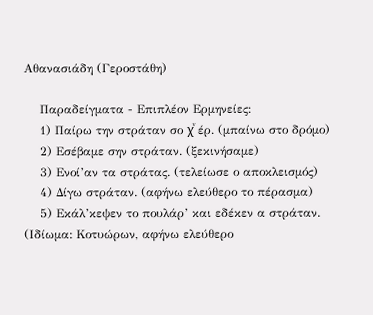Αθανασιάδη (Γεροστάθη)

    Παραδείγματα - Επιπλέον Ερμηνείες:
    1) Παίρω την στράταν σο χͮ έρ. (μπαίνω στο δρόμο)
    2) Εσέβαμε σην στράταν. (ξεκινήσαμε)
    3) Ενοί’αν τα στράτας. (τελείωσε ο αποκλεισμός)
    4) Δίγω στράταν. (αφήνω ελεύθερο το πέρασμα)
    5) Εκάλ’κεψεν το πουλάρ’ και εδέκεν α στράταν. (Ιδίωμα: Κοτυώρων, αφήνω ελεύθερο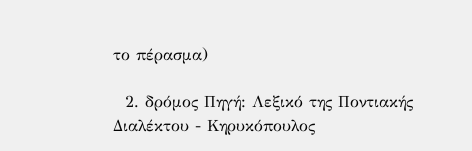το πέρασμα)

  2. δρόμος Πηγή: Λεξικό της Ποντιακής Διαλέκτου - Κηρυκόπουλος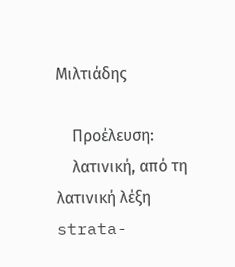Μιλτιάδης

    Προέλευση:
    λατινική, από τη λατινική λέξη strata-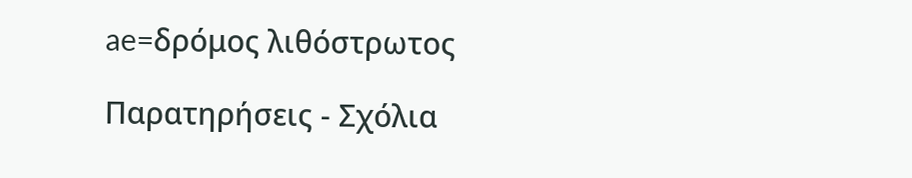ae=δρόμος λιθόστρωτος

Παρατηρήσεις - Σχόλια